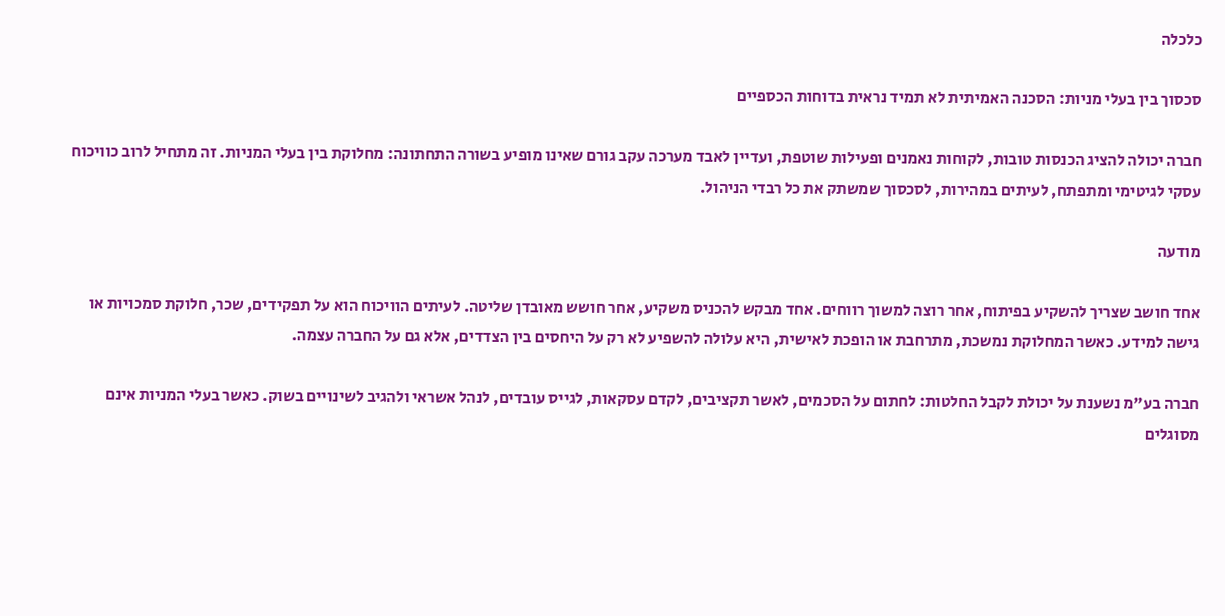כלכלה

סכסוך בין בעלי מניות: הסכנה האמיתית לא תמיד נראית בדוחות הכספיים

חברה יכולה להציג הכנסות טובות, לקוחות נאמנים ופעילות שוטפת, ועדיין לאבד מערכה עקב גורם שאינו מופיע בשורה התחתונה: מחלוקת בין בעלי המניות. זה מתחיל לרוב כוויכוח עסקי לגיטימי ומתפתח, לעיתים במהירות, לסכסוך שמשתק את כל רבדי הניהול.

מודעה

אחד חושב שצריך להשקיע בפיתוח, אחר רוצה למשוך רווחים. אחד מבקש להכניס משקיע, אחר חושש מאובדן שליטה. לעיתים הוויכוח הוא על תפקידים, שכר, חלוקת סמכויות או גישה למידע. כאשר המחלוקת נמשכת, מתרחבת או הופכת לאישית, היא עלולה להשפיע לא רק על היחסים בין הצדדים, אלא גם על החברה עצמה.

חברה בע"מ נשענת על יכולת לקבל החלטות: לחתום על הסכמים, לאשר תקציבים, לקדם עסקאות, לגייס עובדים, לנהל אשראי ולהגיב לשינויים בשוק. כאשר בעלי המניות אינם מסוגלים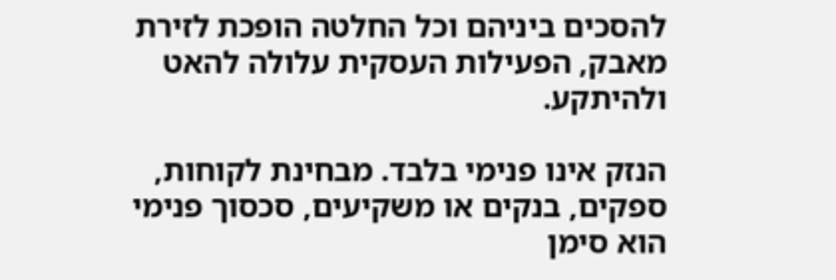להסכים ביניהם וכל החלטה הופכת לזירת מאבק, הפעילות העסקית עלולה להאט ולהיתקע.

הנזק אינו פנימי בלבד. מבחינת לקוחות, ספקים, בנקים או משקיעים, סכסוך פנימי הוא סימן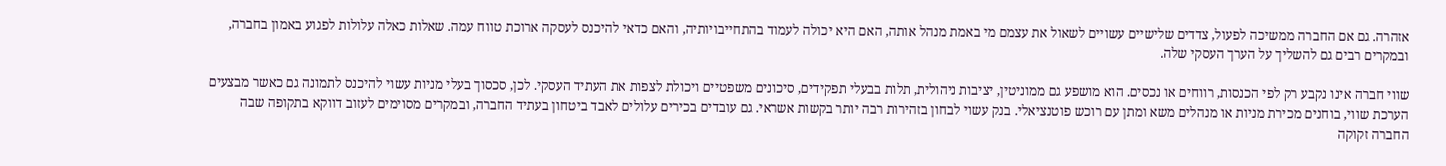אזהרה. גם אם החברה ממשיכה לפעול, צדדים שלישיים עשויים לשאול את עצמם מי באמת מנהל אותה, האם היא יכולה לעמוד בהתחייבויותיה, והאם כדאי להיכנס לעסקה ארוכת טווח עמה. שאלות כאלה עלולות לפגוע באמון בחברה, ובמקרים רבים גם להשליך על הערך העסקי שלה.

שווי חברה אינו נקבע רק לפי הכנסות, רווחים או נכסים. הוא מושפע גם ממוניטין, יציבות ניהולית, תלות בבעלי תפקידים, סיכונים משפטיים ויכולת לצפות את העתיד העסקי. לכן, סכסוך בעלי מניות עשוי להיכנס לתמונה גם כאשר מבצעים הערכת שווי, בוחנים מכירת מניות או מנהלים משא ומתן עם רוכש פוטנציאלי. בנק עשוי לבחון בזהירות רבה יותר בקשות אשראי. גם עובדים בכירים עלולים לאבד ביטחון בעתיד החברה, ובמקרים מסוימים לעזוב דווקא בתקופה שבה החברה זקוקה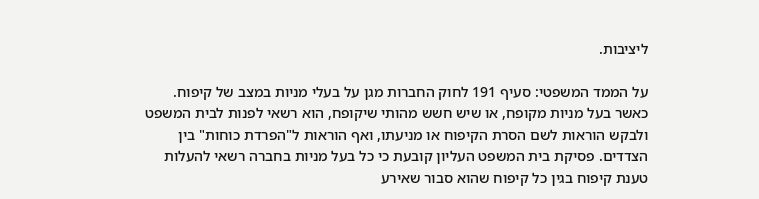ליציבות.

על הממד המשפטי: סעיף 191 לחוק החברות מגן על בעלי מניות במצב של קיפוח. כאשר בעל מניות מקופח, או שיש חשש מהותי שיקופח, הוא רשאי לפנות לבית המשפט ולבקש הוראות לשם הסרת הקיפוח או מניעתו, ואף הוראות ל"הפרדת כוחות" בין הצדדים. פסיקת בית המשפט העליון קובעת כי כל בעל מניות בחברה רשאי להעלות טענת קיפוח בגין כל קיפוח שהוא סבור שאירע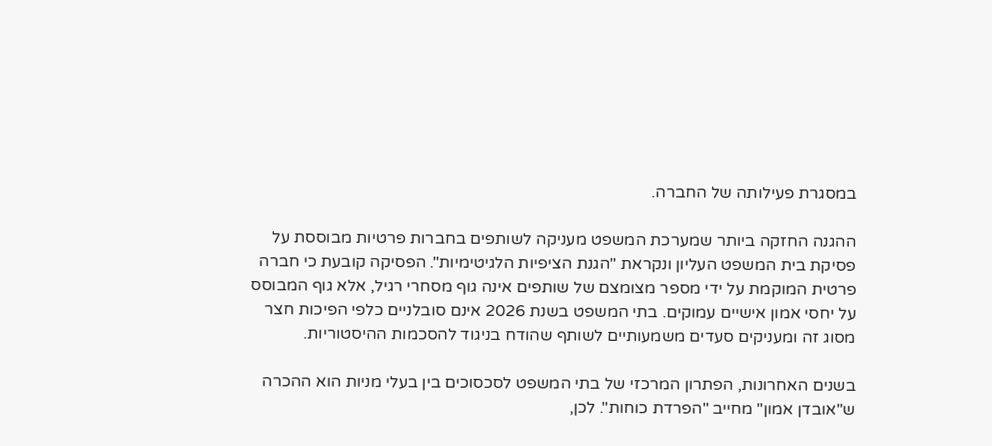במסגרת פעילותה של החברה.

ההגנה החזקה ביותר שמערכת המשפט מעניקה לשותפים בחברות פרטיות מבוססת על פסיקת בית המשפט העליון ונקראת "הגנת הציפיות הלגיטימיות". הפסיקה קובעת כי חברה פרטית המוקמת על ידי מספר מצומצם של שותפים אינה גוף מסחרי רגיל, אלא גוף המבוסס על יחסי אמון אישיים עמוקים. בתי המשפט בשנת 2026 אינם סובלניים כלפי הפיכות חצר מסוג זה ומעניקים סעדים משמעותיים לשותף שהודח בניגוד להסכמות ההיסטוריות.

בשנים האחרונות, הפתרון המרכזי של בתי המשפט לסכסוכים בין בעלי מניות הוא ההכרה ש"אובדן אמון" מחייב "הפרדת כוחות". לכן,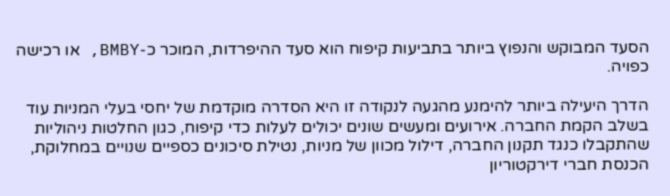הסעד המבוקש והנפוץ ביותר בתביעות קיפוח הוא סעד ההיפרדות, המוכר כ-BMBY, או רכישה כפויה.

הדרך היעילה ביותר להימנע מהגעה לנקודה זו היא הסדרה מוקדמת של יחסי בעלי המניות עוד בשלב הקמת החברה. אירועים ומעשים שונים יכולים לעלות כדי קיפוח, כגון החלטות ניהוליות שהתקבלו כנגד תקנון החברה, דילול מכוון של מניות, נטילת סיכונים כספיים שנויים במחלוקת, הכנסת חברי דירקטוריון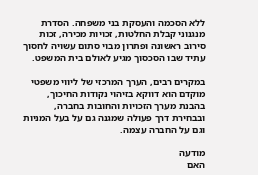ללא הסכמה והעסקת בני משפחה. הסדרת מנגנוני קבלת החלטות, זכויות מכירה, זכות סירוב ראשונה ופתרון מבוי סתום עשויה לחסוך עתיד שבו הסכסוך מגיע לאולם בית המשפט.

במקרים רבים, הערך המרכזי של ליווי משפטי מוקדם הוא דווקא בזיהוי נקודות החיכוך, בהבנת מערך הזכויות והחובות בחברה, ובבחירת דרך פעולה שמגנה גם על בעל המניות וגם על החברה עצמה.

מודעה
האם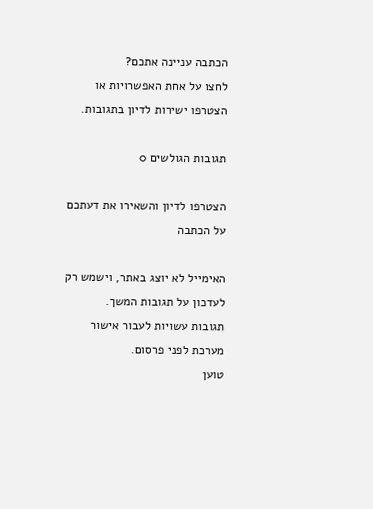הכתבה עניינה אתכם?
לחצו על אחת האפשרויות או הצטרפו ישירות לדיון בתגובות.

תגובות הגולשים 0

הצטרפו לדיון והשאירו את דעתכם על הכתבה

האימייל לא יוצג באתר, וישמש רק לעדכון על תגובות המשך.
תגובות עשויות לעבור אישור מערכת לפני פרסום.
טוען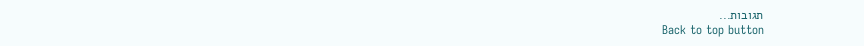תגובות...
Back to top button